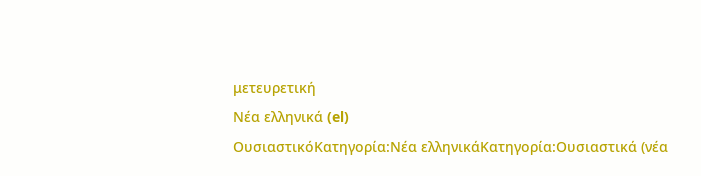μετευρετική
Νέα ελληνικά (el)
ΟυσιαστικόΚατηγορία:Νέα ελληνικάΚατηγορία:Ουσιαστικά (νέα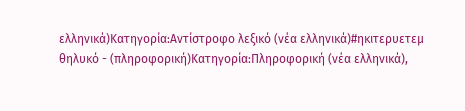ελληνικά)Κατηγορία:Αντίστροφο λεξικό (νέα ελληνικά)#ηκιτερυετεμ
θηλυκό - (πληροφορική)Κατηγορία:Πληροφορική (νέα ελληνικά),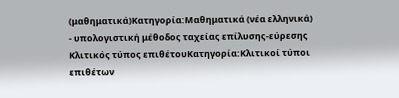(μαθηματικά)Κατηγορία:Μαθηματικά (νέα ελληνικά)
- υπολογιστική μέθοδος ταχείας επίλυσης-εύρεσης
Κλιτικός τύπος επιθέτουΚατηγορία:Κλιτικοί τύποι επιθέτων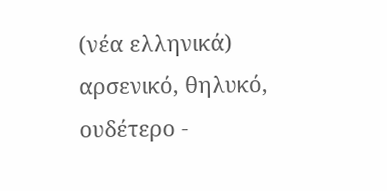(νέα ελληνικά)
αρσενικό, θηλυκό, ουδέτερο -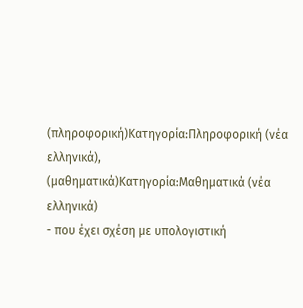(πληροφορική)Κατηγορία:Πληροφορική (νέα ελληνικά), (μαθηματικά)Κατηγορία:Μαθηματικά (νέα ελληνικά)
- που έχει σχέση με υπολογιστική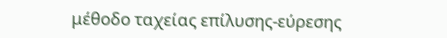μέθοδο ταχείας επίλυσης-εύρεσης